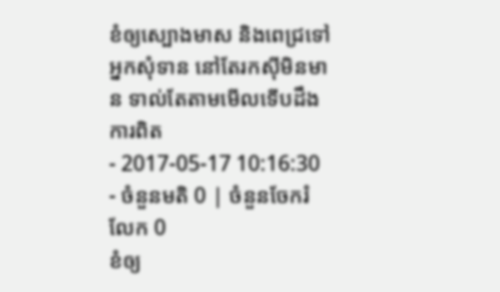ខំឲ្យស្បោងមាស និងពេជ្រទៅអ្នកសុំទាន នៅតែរកស៊ីមិនមាន ទាល់តែតាមមើលទើបដឹងការពិត
- 2017-05-17 10:16:30
- ចំនួនមតិ 0 | ចំនួនចែករំលែក 0
ខំឲ្យ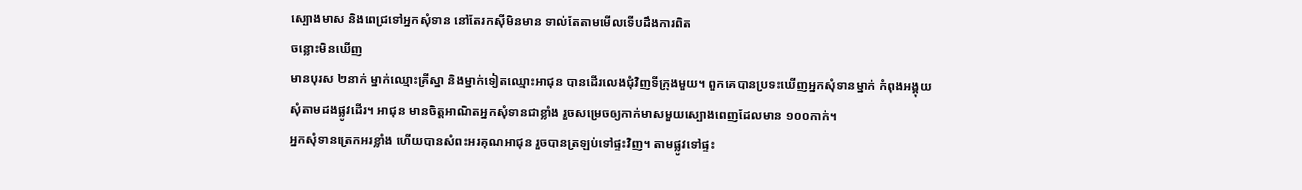ស្បោងមាស និងពេជ្រទៅអ្នកសុំទាន នៅតែរកស៊ីមិនមាន ទាល់តែតាមមើលទើបដឹងការពិត
ចន្លោះមិនឃើញ
មានបុរស ២នាក់ ម្នាក់ឈ្មោះគ្រីស្នា និងម្នាក់ទៀតឈ្មោះអាជុន បានដើរលេងជុំវិញទីក្រុងមួយ។ ពួកគេបានប្រទះឃើញអ្នកសុំទានម្នាក់ កំពុងអង្គុយសុំតាមដងផ្លូវដើរ។ អាជុន មានចិត្តអាណិតអ្នកសុំទានជាខ្លាំង រួចសម្រេចឲ្យកាក់មាសមួយស្បោងពេញដែលមាន ១០០កាក់។
អ្នកសុំទានត្រេកអរខ្លាំង ហើយបានសំពះអរគុណអាជុន រួចបានត្រឡប់ទៅផ្ទះវិញ។ តាមផ្លូវទៅផ្ទះ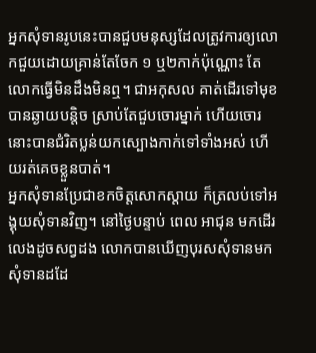អ្នកសុំទានរូបនេះបានជួបមនុស្សដែលត្រូវការឲ្យលោកជួយដោយគ្រាន់តែចែក ១ ឬ២កាក់ប៉ុណ្ណោះ តែលោកធ្វើមិនដឹងមិនឮ។ ជាអកុសល គាត់ដើរទៅមុខបានឆ្ងាយបន្តិច ស្រាប់តែជួបចោរម្នាក់ ហើយចោរនោះបានជំរិតប្លន់យកស្បោងកាក់ទៅទាំងអស់ ហើយរត់គេចខ្លួនបាត់។
អ្នកសុំទានប្រែជាខកចិត្តសោកស្ដាយ ក៏ត្រលប់ទៅអង្គុយសុំទានវិញ។ នៅថ្ងៃបន្ទាប់ ពេល អាជុន មកដើរលេងដូចសព្វដង លោកបានឃើញបុរសសុំទានមកសុំទានដដែ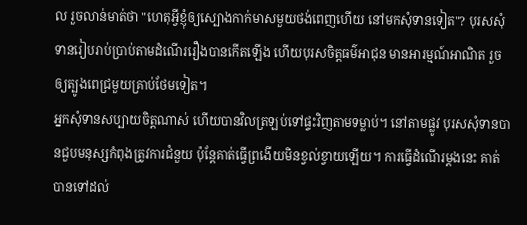ល រួចលាន់មាត់ថា "ហេតុអ្វីខ្ញុំឲ្យស្បោងកាក់មាសមួយថង់ពេញហើយ នៅមកសុំទានទៀត"? បុរសសុំទានរៀបរាប់ប្រាប់តាមដំណើររឿងបានកើតឡើង ហើយបុរសចិត្តធម៌អាជុន មានអារម្មណ៍អាណិត រួចឲ្យត្បូងពេជ្រមួយគ្រាប់ថែមទៀត។
អ្នកសុំទានសប្បាយចិត្តណាស់ ហើយបានវិលត្រឡប់ទៅផ្ទះវិញតាមទម្លាប់។ នៅតាមផ្លូវ បុរសសុំទានបានជួបមនុស្សកំពុងត្រូវការជំនួយ ប៉ុន្តែគាត់ធ្វើព្រងើយមិនខ្វល់ខ្វាយឡើយ។ ការធ្វើដំណើរម្ដងនេះ គាត់បានទៅដល់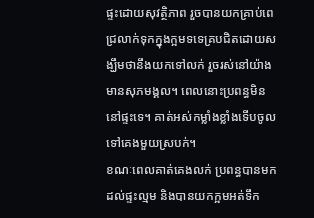ផ្ទះដោយសុវត្ថិភាព រួចបានយកគ្រាប់ពេជ្រលាក់ទុកក្នុងក្អមទទេគ្របជិតដោយសង្ឃឹមថានឹងយកទៅលក់ រួចរស់នៅយ៉ាងមានសុភមង្គល។ ពេលនោះប្រពន្ធមិននៅផ្ទះទេ។ គាត់អស់កម្លាំងខ្លាំងទើបចូលទៅគេងមួយស្របក់។
ខណៈពេលគាត់គេងលក់ ប្រពន្ធបានមកដល់ផ្ទះល្មម និងបានយកក្អមអត់ទឹក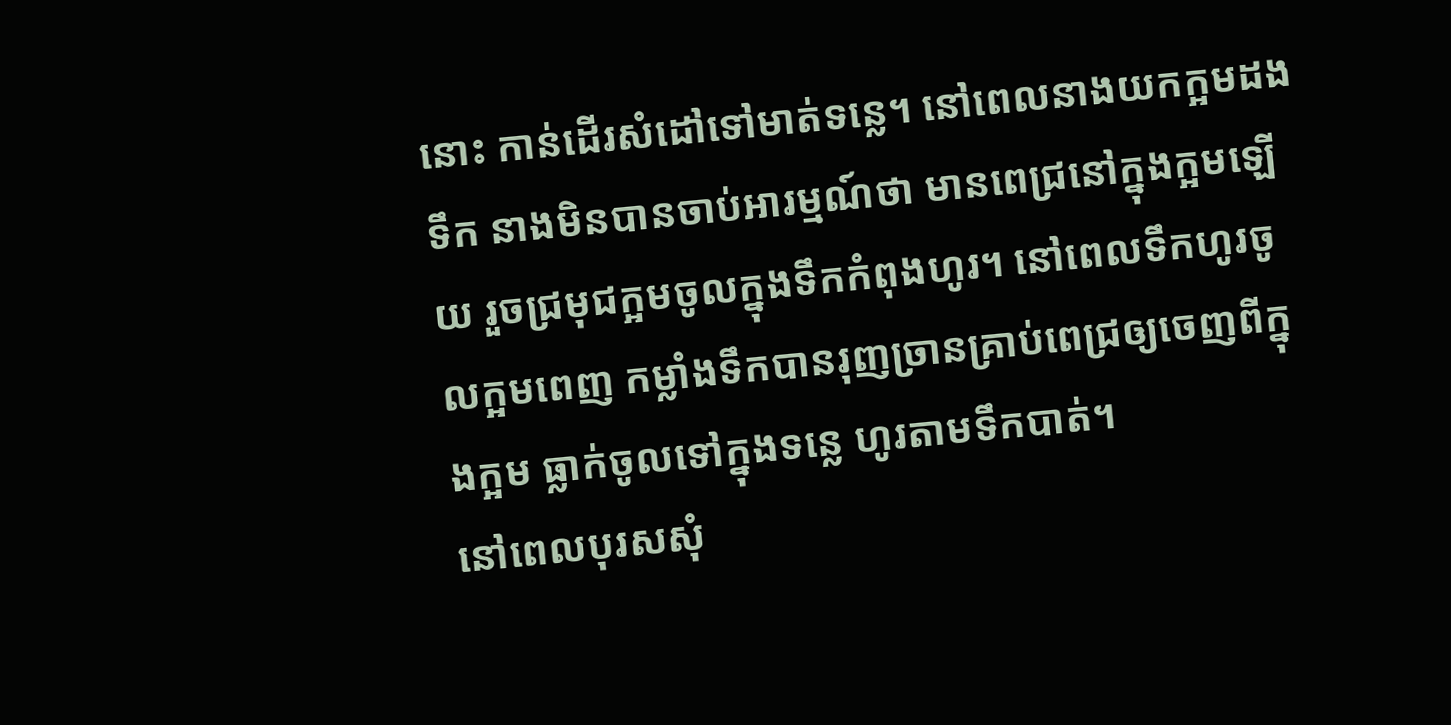នោះ កាន់ដើរសំដៅទៅមាត់ទន្លេ។ នៅពេលនាងយកក្អមដងទឹក នាងមិនបានចាប់អារម្មណ៍ថា មានពេជ្រនៅក្នុងក្អមឡើយ រួចជ្រមុជក្អមចូលក្នុងទឹកកំពុងហូរ។ នៅពេលទឹកហូរចូលក្អមពេញ កម្លាំងទឹកបានរុញច្រានគ្រាប់ពេជ្រឲ្យចេញពីក្នុងក្អម ធ្លាក់ចូលទៅក្នុងទន្លេ ហូរតាមទឹកបាត់។
នៅពេលបុរសសុំ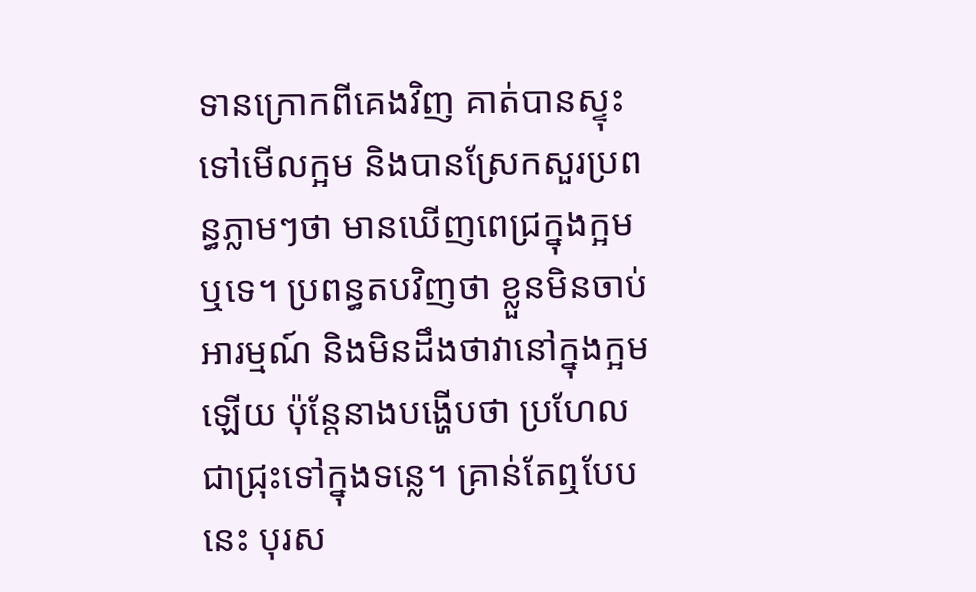ទានក្រោកពីគេងវិញ គាត់បានស្ទុះទៅមើលក្អម និងបានស្រែកសួរប្រពន្ធភ្លាមៗថា មានឃើញពេជ្រក្នុងក្អម ឬទេ។ ប្រពន្ធតបវិញថា ខ្លួនមិនចាប់អារម្មណ៍ និងមិនដឹងថាវានៅក្នុងក្អមឡើយ ប៉ុន្តែនាងបង្ហើបថា ប្រហែលជាជ្រុះទៅក្នុងទន្លេ។ គ្រាន់តែឮបែបនេះ បុរស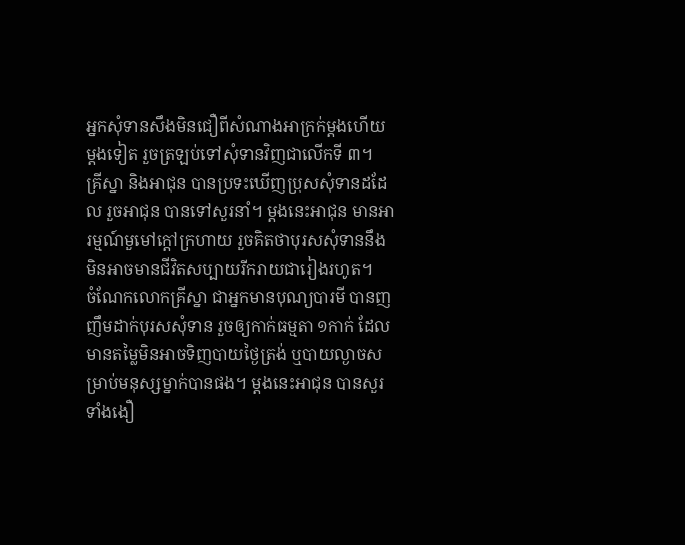អ្នកសុំទានសឹងមិនជឿពីសំណាងអាក្រក់ម្ដងហើយម្ដងទៀត រួចត្រឡប់ទៅសុំទានវិញជាលើកទី ៣។
គ្រីស្នា និងអាជុន បានប្រទះឃើញប្រុសសុំទានដដែល រួចអាជុន បានទៅសួរនាំ។ ម្ដងនេះអាជុន មានអារម្មណ៍មួមៅក្ដៅក្រហាយ រួចគិតថាបុរសសុំទាននឹងមិនអាចមានជីវិតសប្បាយរីករាយជារៀងរហូត។
ចំណែកលោកគ្រីស្នា ជាអ្នកមានបុណ្យបារមី បានញញឹមដាក់បុរសសុំទាន រួចឲ្យកាក់ធម្មតា ១កាក់ ដែលមានតម្លៃមិនអាចទិញបាយថ្ងៃត្រង់ ឬបាយល្ងាចសម្រាប់មនុស្សម្នាក់បានផង។ ម្ដងនេះអាជុន បានសួរទាំងងឿ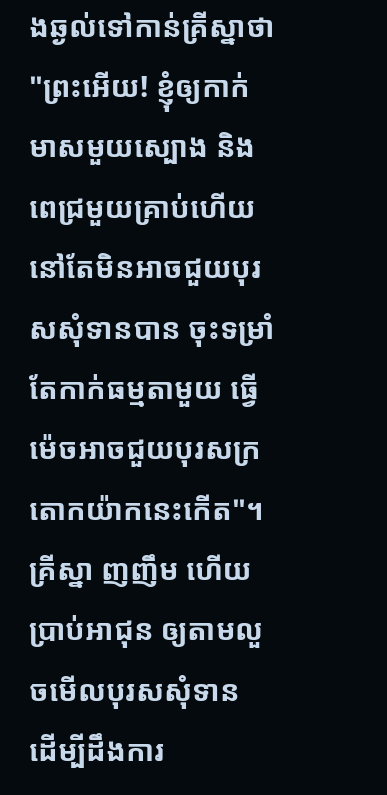ងឆ្ងល់ទៅកាន់គ្រីស្នាថា "ព្រះអើយ! ខ្ញុំឲ្យកាក់មាសមួយស្បោង និងពេជ្រមួយគ្រាប់ហើយនៅតែមិនអាចជួយបុរសសុំទានបាន ចុះទម្រាំតែកាក់ធម្មតាមួយ ធ្វើម៉េចអាចជួយបុរសក្រតោកយ៉ាកនេះកើត"។ គ្រីស្នា ញញឹម ហើយប្រាប់អាជុន ឲ្យតាមលួចមើលបុរសសុំទាន ដើម្បីដឹងការ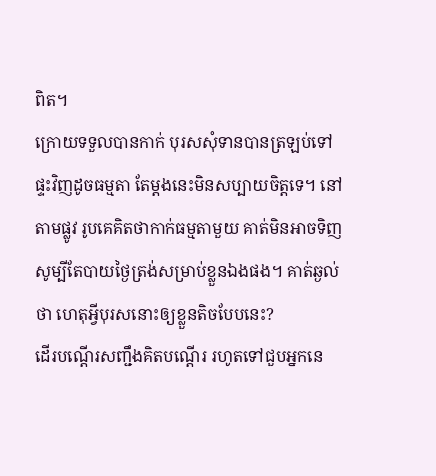ពិត។
ក្រោយទទួលបានកាក់ បុរសសុំទានបានត្រឡប់ទៅផ្ទះវិញដូចធម្មតា តែម្ដងនេះមិនសប្បាយចិត្តទេ។ នៅតាមផ្លូវ រូបគេគិតថាកាក់ធម្មតាមួយ គាត់មិនអាចទិញសូម្បីតែបាយថ្ងៃត្រង់សម្រាប់ខ្លួនឯងផង។ គាត់ឆ្ងល់ថា ហេតុអ្វីបុរសនោះឲ្យខ្លួនតិចបែបនេះ?
ដើរបណ្ដើរសញ្ជឹងគិតបណ្ដើរ រហូតទៅជួបអ្នកនេ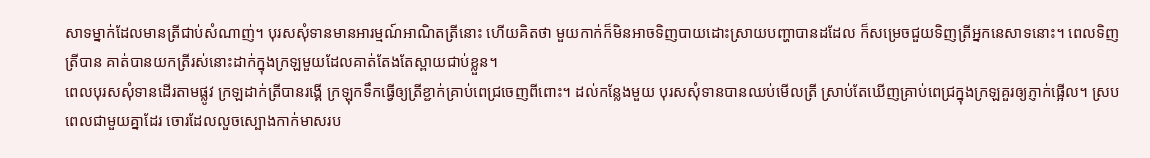សាទម្នាក់ដែលមានត្រីជាប់សំណាញ់។ បុរសសុំទានមានអារម្មណ៍អាណិតត្រីនោះ ហើយគិតថា មួយកាក់ក៏មិនអាចទិញបាយដោះស្រាយបញ្ហាបានដដែល ក៏សម្រេចជួយទិញត្រីអ្នកនេសាទនោះ។ ពេលទិញត្រីបាន គាត់បានយកត្រីរស់នោះដាក់ក្នុងក្រឡមួយដែលគាត់តែងតែស្ពាយជាប់ខ្លួន។
ពេលបុរសសុំទានដើរតាមផ្លូវ ក្រឡដាក់ត្រីបានរង្គើ ក្រឡុកទឹកធ្វើឲ្យត្រីខ្ជាក់គ្រាប់ពេជ្រចេញពីពោះ។ ដល់កន្លែងមួយ បុរសសុំទានបានឈប់មើលត្រី ស្រាប់តែឃើញគ្រាប់ពេជ្រក្នុងក្រឡគួរឲ្យភ្ញាក់ផ្អើល។ ស្របពេលជាមួយគ្នាដែរ ចោរដែលលួចស្បោងកាក់មាសរប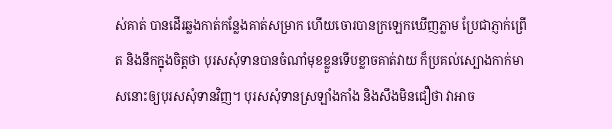ស់គាត់ បានដើរឆ្លងកាត់កន្លែងគាត់សម្រាក ហើយចោរបានក្រឡេកឃើញភ្លាម ប្រែជាភ្ញាក់ព្រើត និងនឹកក្នុងចិត្តថា បុរសសុំទានបានចំណាំមុខខ្លួនទើបខ្លាចគាត់វាយ ក៏ប្រគល់ស្បោងកាក់មាសនោះឲ្យបុរសសុំទានវិញ។ បុរសសុំទានស្រឡាំងកាំង និងសឹងមិនជឿថា វាអាច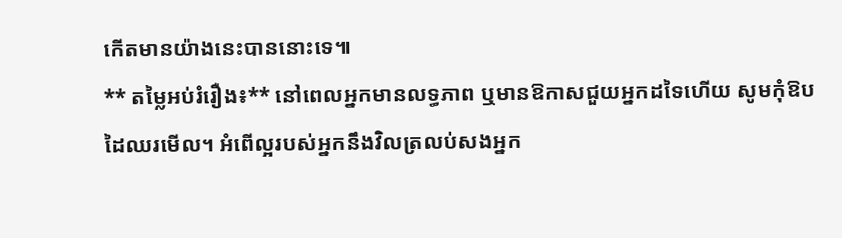កើតមានយ៉ាងនេះបាននោះទេ៕
** តម្លៃអប់រំរឿង៖** នៅពេលអ្នកមានលទ្ធភាព ឬមានឱកាសជួយអ្នកដទៃហើយ សូមកុំឱបដៃឈរមើល។ អំពើល្អរបស់អ្នកនឹងវិលត្រលប់សងអ្នក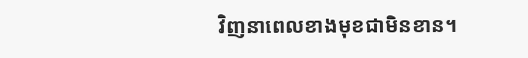វិញនាពេលខាងមុខជាមិនខាន។